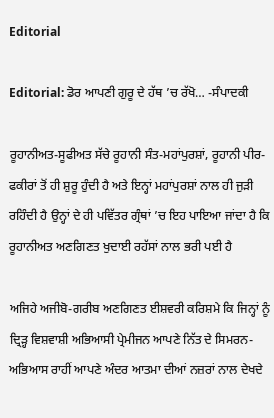Editorial

Editorial: ਡੋਰ ਆਪਣੀ ਗੁਰੂ ਦੇ ਹੱਥ ’ਚ ਰੱਖੋ… -ਸੰਪਾਦਕੀ

ਰੂਹਾਨੀਅਤ-ਸੂਫੀਅਤ ਸੱਚੇ ਰੂਹਾਨੀ ਸੰਤ-ਮਹਾਂਪੁਰਸ਼ਾਂ, ਰੂਹਾਨੀ ਪੀਰ-ਫਕੀਰਾਂ ਤੋਂ ਹੀ ਸ਼ੁਰੂ ਹੁੰਦੀ ਹੈ ਅਤੇ ਇਨ੍ਹਾਂ ਮਹਾਂਪੁਰਸ਼ਾਂ ਨਾਲ ਹੀ ਜੁੜੀ ਰਹਿੰਦੀ ਹੈ ਉਨ੍ਹਾਂ ਦੇ ਹੀ ਪਵਿੱਤਰ ਗ੍ਰੰਥਾਂ ’ਚ ਇਹ ਪਾਇਆ ਜਾਂਦਾ ਹੈ ਕਿ ਰੂਹਾਨੀਅਤ ਅਣਗਿਣਤ ਖੁਦਾਈ ਰਹੱਸਾਂ ਨਾਲ ਭਰੀ ਪਈ ਹੈ

ਅਜਿਹੇ ਅਜੀਬੋ-ਗਰੀਬ ਅਣਗਿਣਤ ਈਸ਼ਵਰੀ ਕਰਿਸ਼ਮੇ ਕਿ ਜਿਨ੍ਹਾਂ ਨੂੰ ਦ੍ਰਿੜ੍ਹ ਵਿਸ਼ਵਾਸ਼ੀ ਅਭਿਆਸੀ ਪ੍ਰੇਮੀਜਨ ਆਪਣੇ ਨਿੱਤ ਦੇ ਸਿਮਰਨ-ਅਭਿਆਸ ਰਾਹੀਂ ਆਪਣੇ ਅੰਦਰ ਆਤਮਾ ਦੀਆਂ ਨਜ਼ਰਾਂ ਨਾਲ ਦੇਖਦੇ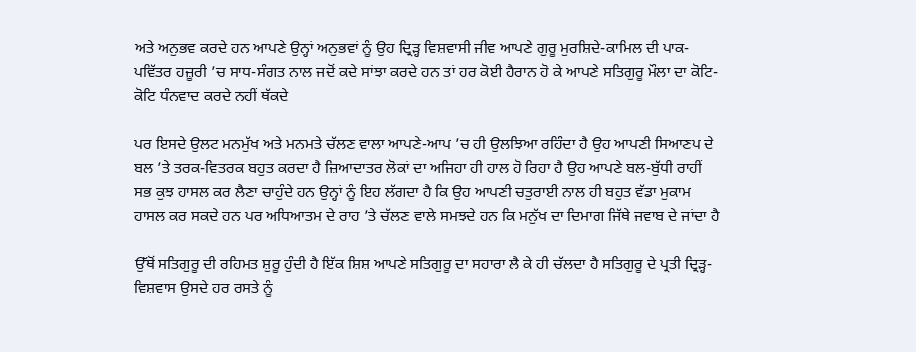ਅਤੇ ਅਨੁਭਵ ਕਰਦੇ ਹਨ ਆਪਣੇ ਉਨ੍ਹਾਂ ਅਨੁਭਵਾਂ ਨੂੰ ਉਹ ਦ੍ਰਿੜ੍ਹ ਵਿਸ਼ਵਾਸੀ ਜੀਵ ਆਪਣੇ ਗੁਰੂ ਮੁਰਸ਼ਿਦੇ-ਕਾਮਿਲ ਦੀ ਪਾਕ-ਪਵਿੱਤਰ ਹਜ਼ੂਰੀ ’ਚ ਸਾਧ-ਸੰਗਤ ਨਾਲ ਜਦੋਂ ਕਦੇ ਸਾਂਝਾ ਕਰਦੇ ਹਨ ਤਾਂ ਹਰ ਕੋਈ ਹੈਰਾਨ ਹੋ ਕੇ ਆਪਣੇ ਸਤਿਗੁਰੂ ਮੌਲਾ ਦਾ ਕੋਟਿ-ਕੋਟਿ ਧੰਨਵਾਦ ਕਰਦੇ ਨਹੀਂ ਥੱਕਦੇ

ਪਰ ਇਸਦੇ ਉਲਟ ਮਨਮੁੱਖ ਅਤੇ ਮਨਮਤੇ ਚੱਲਣ ਵਾਲਾ ਆਪਣੇ-ਆਪ ’ਚ ਹੀ ਉਲਝਿਆ ਰਹਿੰਦਾ ਹੈ ਉਹ ਆਪਣੀ ਸਿਆਣਪ ਦੇ ਬਲ ’ਤੇ ਤਰਕ-ਵਿਤਰਕ ਬਹੁਤ ਕਰਦਾ ਹੈ ਜ਼ਿਆਦਾਤਰ ਲੋਕਾਂ ਦਾ ਅਜਿਹਾ ਹੀ ਹਾਲ ਹੋ ਰਿਹਾ ਹੈ ਉਹ ਆਪਣੇ ਬਲ-ਬੁੱਧੀ ਰਾਹੀਂ ਸਭ ਕੁਝ ਹਾਸਲ ਕਰ ਲੈਣਾ ਚਾਹੁੰਦੇ ਹਨ ਉਨ੍ਹਾਂ ਨੂੰ ਇਹ ਲੱਗਦਾ ਹੈ ਕਿ ਉਹ ਆਪਣੀ ਚਤੁਰਾਈ ਨਾਲ ਹੀ ਬਹੁਤ ਵੱਡਾ ਮੁਕਾਮ ਹਾਸਲ ਕਰ ਸਕਦੇ ਹਨ ਪਰ ਅਧਿਆਤਮ ਦੇ ਰਾਹ ’ਤੇ ਚੱਲਣ ਵਾਲੇ ਸਮਝਦੇ ਹਨ ਕਿ ਮਨੁੱਖ ਦਾ ਦਿਮਾਗ ਜਿੱਥੇ ਜਵਾਬ ਦੇ ਜਾਂਦਾ ਹੈ

ਉੱਥੋਂ ਸਤਿਗੁਰੂ ਦੀ ਰਹਿਮਤ ਸ਼ੁਰੂ ਹੁੰਦੀ ਹੈ ਇੱਕ ਸ਼ਿਸ਼ ਆਪਣੇ ਸਤਿਗੁਰੂ ਦਾ ਸਹਾਰਾ ਲੈ ਕੇ ਹੀ ਚੱਲਦਾ ਹੈ ਸਤਿਗੁਰੂ ਦੇ ਪ੍ਰਤੀ ਦ੍ਰਿੜ੍ਹ-ਵਿਸ਼ਵਾਸ ਉਸਦੇ ਹਰ ਰਸਤੇ ਨੂੰ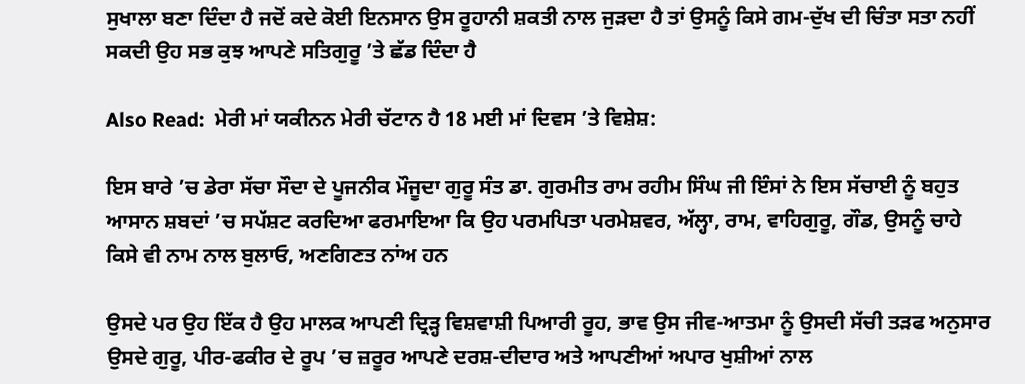ਸੁਖਾਲਾ ਬਣਾ ਦਿੰਦਾ ਹੈ ਜਦੋਂ ਕਦੇ ਕੋਈ ਇਨਸਾਨ ਉਸ ਰੂਹਾਨੀ ਸ਼ਕਤੀ ਨਾਲ ਜੁੜਦਾ ਹੈ ਤਾਂ ਉਸਨੂੰ ਕਿਸੇ ਗਮ-ਦੁੱਖ ਦੀ ਚਿੰਤਾ ਸਤਾ ਨਹੀਂ ਸਕਦੀ ਉਹ ਸਭ ਕੁਝ ਆਪਣੇ ਸਤਿਗੁਰੂ ’ਤੇ ਛੱਡ ਦਿੰਦਾ ਹੈ

Also Read:  ਮੇਰੀ ਮਾਂ ਯਕੀਨਨ ਮੇਰੀ ਚੱਟਾਨ ਹੈ 18 ਮਈ ਮਾਂ ਦਿਵਸ ’ਤੇ ਵਿਸ਼ੇਸ਼:

ਇਸ ਬਾਰੇ ’ਚ ਡੇਰਾ ਸੱਚਾ ਸੌਦਾ ਦੇ ਪੂਜਨੀਕ ਮੌਜੂਦਾ ਗੁਰੂ ਸੰਤ ਡਾ. ਗੁਰਮੀਤ ਰਾਮ ਰਹੀਮ ਸਿੰਘ ਜੀ ਇੰਸਾਂ ਨੇ ਇਸ ਸੱਚਾਈ ਨੂੰ ਬਹੁਤ ਆਸਾਨ ਸ਼ਬਦਾਂ ’ਚ ਸਪੱਸ਼ਟ ਕਰਦਿਆ ਫਰਮਾਇਆ ਕਿ ਉਹ ਪਰਮਪਿਤਾ ਪਰਮੇਸ਼ਵਰ, ਅੱਲ੍ਹਾ, ਰਾਮ, ਵਾਹਿਗੁਰੂ, ਗੌਡ, ਉਸਨੂੰ ਚਾਹੇ ਕਿਸੇ ਵੀ ਨਾਮ ਨਾਲ ਬੁਲਾਓ, ਅਣਗਿਣਤ ਨਾਂਅ ਹਨ

ਉਸਦੇ ਪਰ ਉਹ ਇੱਕ ਹੈ ਉਹ ਮਾਲਕ ਆਪਣੀ ਦ੍ਰਿੜ੍ਹ ਵਿਸ਼ਵਾਸ਼ੀ ਪਿਆਰੀ ਰੂਹ, ਭਾਵ ਉਸ ਜੀਵ-ਆਤਮਾ ਨੂੰ ਉਸਦੀ ਸੱਚੀ ਤੜਫ ਅਨੁਸਾਰ ਉਸਦੇ ਗੁਰੂ, ਪੀਰ-ਫਕੀਰ ਦੇ ਰੂਪ ’ਚ ਜ਼ਰੂਰ ਆਪਣੇ ਦਰਸ਼-ਦੀਦਾਰ ਅਤੇ ਆਪਣੀਆਂ ਅਪਾਰ ਖੁਸ਼ੀਆਂ ਨਾਲ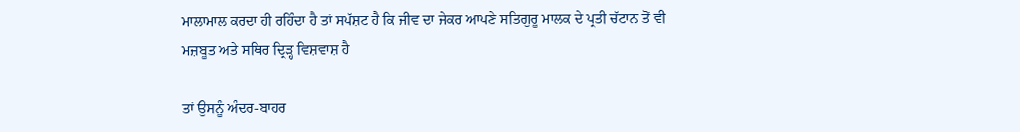ਮਾਲਾਮਾਲ ਕਰਦਾ ਹੀ ਰਹਿੰਦਾ ਹੈ ਤਾਂ ਸਪੱਸ਼ਟ ਹੈ ਕਿ ਜੀਵ ਦਾ ਜੇਕਰ ਆਪਣੇ ਸਤਿਗੁਰੂ ਮਾਲਕ ਦੇ ਪ੍ਰਤੀ ਚੱਟਾਨ ਤੋਂ ਵੀ ਮਜ਼ਬੂਤ ਅਤੇ ਸਥਿਰ ਦ੍ਰਿੜ੍ਹ ਵਿਸ਼ਵਾਸ਼ ਹੈ

ਤਾਂ ਉਸਨੂੰ ਅੰਦਰ-ਬਾਹਰ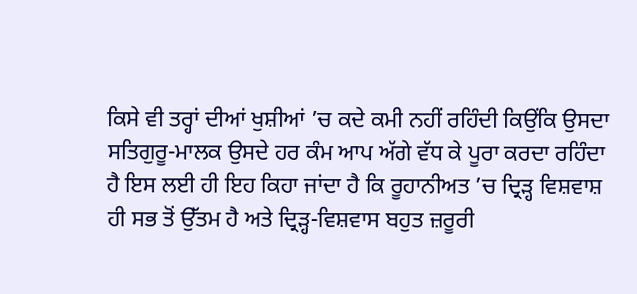ਕਿਸੇ ਵੀ ਤਰ੍ਹਾਂ ਦੀਆਂ ਖੁਸ਼ੀਆਂ ’ਚ ਕਦੇ ਕਮੀ ਨਹੀਂ ਰਹਿੰਦੀ ਕਿਉਂਕਿ ਉਸਦਾ ਸਤਿਗੁਰੂ-ਮਾਲਕ ਉਸਦੇ ਹਰ ਕੰਮ ਆਪ ਅੱਗੇ ਵੱਧ ਕੇ ਪੂਰਾ ਕਰਦਾ ਰਹਿੰਦਾ ਹੈ ਇਸ ਲਈ ਹੀ ਇਹ ਕਿਹਾ ਜਾਂਦਾ ਹੈ ਕਿ ਰੂਹਾਨੀਅਤ ’ਚ ਦ੍ਰਿੜ੍ਹ ਵਿਸ਼ਵਾਸ਼ ਹੀ ਸਭ ਤੋਂ ਉੱਤਮ ਹੈ ਅਤੇ ਦ੍ਰਿੜ੍ਹ-ਵਿਸ਼ਵਾਸ ਬਹੁਤ ਜ਼ਰੂਰੀ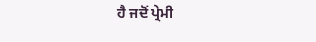ਹੈ ਜਦੋਂ ਪ੍ਰੇਮੀ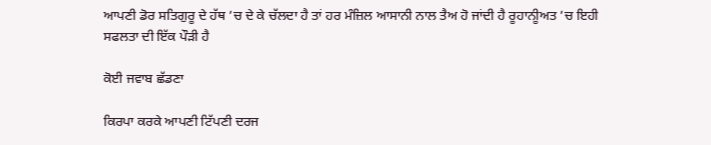ਆਪਣੀ ਡੋਰ ਸਤਿਗੁਰੂ ਦੇ ਹੱਥ ’ਚ ਦੇ ਕੇ ਚੱਲਦਾ ਹੈ ਤਾਂ ਹਰ ਮੰਜ਼ਿਲ ਆਸਾਨੀ ਨਾਲ ਤੈਅ ਹੋ ਜਾਂਦੀ ਹੈ ਰੂਹਾਨੀੂਅਤ ’ਚ ਇਹੀ ਸਫਲਤਾ ਦੀ ਇੱਕ ਪੌੜੀ ਹੈ

ਕੋਈ ਜਵਾਬ ਛੱਡਣਾ

ਕਿਰਪਾ ਕਰਕੇ ਆਪਣੀ ਟਿੱਪਣੀ ਦਰਜ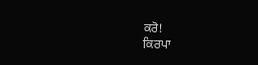ਕਰੋ!
ਕਿਰਪਾ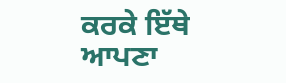ਕਰਕੇ ਇੱਥੇ ਆਪਣਾ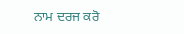ਨਾਮ ਦਰਜ ਕਰੋ